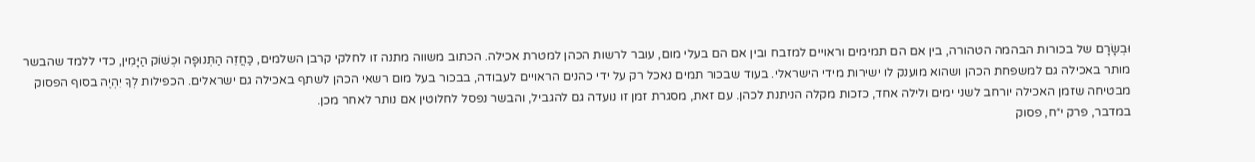וּבְשָׂרָם של בכורות הבהמה הטהורה, בין אם הם תמימים וראויים למזבח ובין אם הם בעלי מום, עובר לרשות הכהן למטרת אכילה. הכתוב משווה מתנה זו לחלקי קרבן השלמים, כַּחֲזֵה הַתְּנוּפָה וּכְשׁוֹק הַיָּמִין, כדי ללמד שהבשר מותר באכילה גם למשפחת הכהן ושהוא מוענק לו ישירות מידי הישראלי. בעוד שבכור תמים נאכל רק על ידי כהנים הראויים לעבודה, בבכור בעל מום רשאי הכהן לשתף באכילה גם ישראלים. הכפילות לְךָ יִהְיֶה בסוף הפסוק מבטיחה שזמן האכילה יורחב לשני ימים ולילה אחד, כזכות מקלה הניתנת לכהן. עם זאת, מסגרת זמן זו נועדה גם להגביל, והבשר נפסל לחלוטין אם נותר לאחר מכן.
במדבר, פרק י״ח, פסוק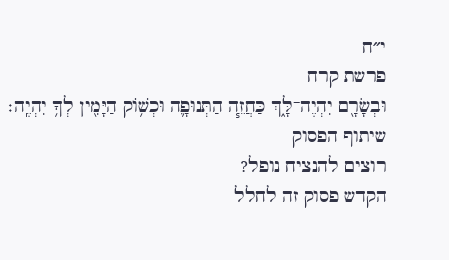י״ח
פרשת קרח
וּבְשָׂרָ֖ם יִהְיֶה־לָּ֑ךְ כַּחֲזֵ֧ה הַתְּנוּפָ֛ה וּכְשׁ֥וֹק הַיָּמִ֖ין לְךָ֥ יִהְיֶֽה׃
שיתוף הפסוק
רוצים להנציח נופל?
הקדש פסוק זה לחלל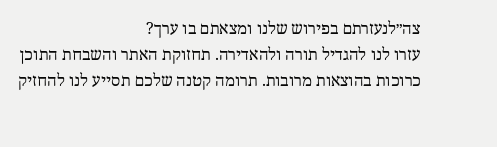צה״לנעזרתם בפירוש שלנו ומצאתם בו ערך?
עזרו לנו להגדיל תורה ולהאדירה. תחזוקת האתר והשבחת התוכן כרוכות בהוצאות מרובות. תרומה קטנה שלכם תסייע לנו להחזיק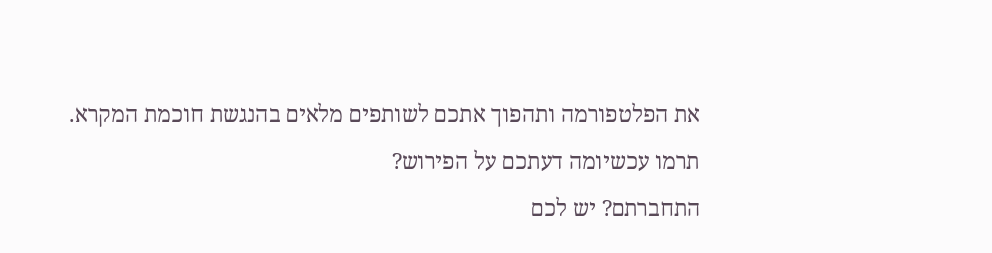את הפלטפורמה ותהפוך אתכם לשותפים מלאים בהנגשת חוכמת המקרא.
תרמו עכשיומה דעתכם על הפירוש?
התחברתם? יש לכם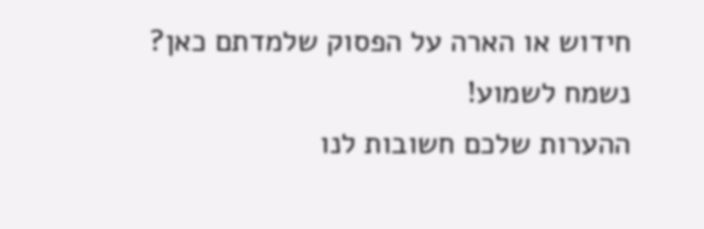חידוש או הארה על הפסוק שלמדתם כאן? נשמח לשמוע!
ההערות שלכם חשובות לנו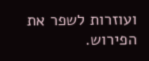ועוזרות לשפר את הפירוש.